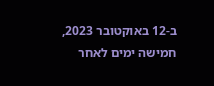ב-12 באוקטובר 2023, חמישה ימים לאחר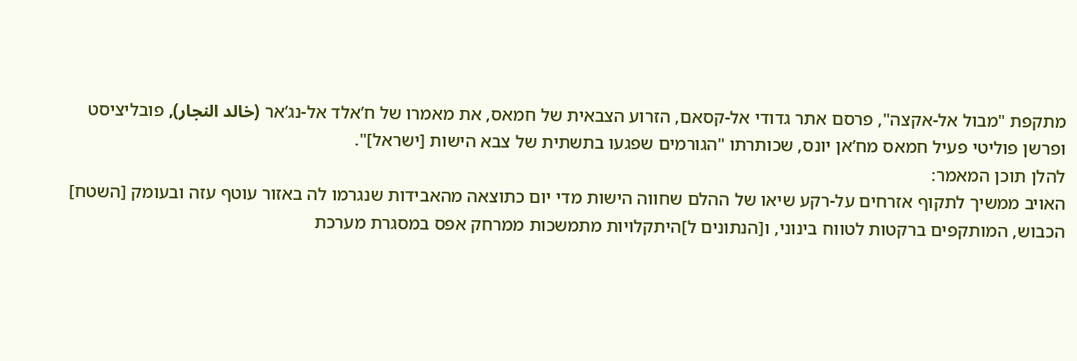מתקפת "מבול אל-אקצה", פרסם אתר גדודי אל-קסאם, הזרוע הצבאית של חמאס, את מאמרו של ח’אלד אל-נג’אר (خالد النجار), פובליציסט ופרשן פוליטי פעיל חמאס מח’אן יונס, שכותרתו "הגורמים שפגעו בתשתית של צבא הישות [ישראל]".
להלן תוכן המאמר:
האויב ממשיך לתקוף אזרחים על-רקע שיאו של ההלם שחווה הישות מדי יום כתוצאה מהאבידות שנגרמו לה באזור עוטף עזה ובעומק [השטח] הכבוש, המותקפים ברקטות לטווח בינוני, ו[הנתונים ל]היתקלויות מתמשכות ממרחק אפס במסגרת מערכת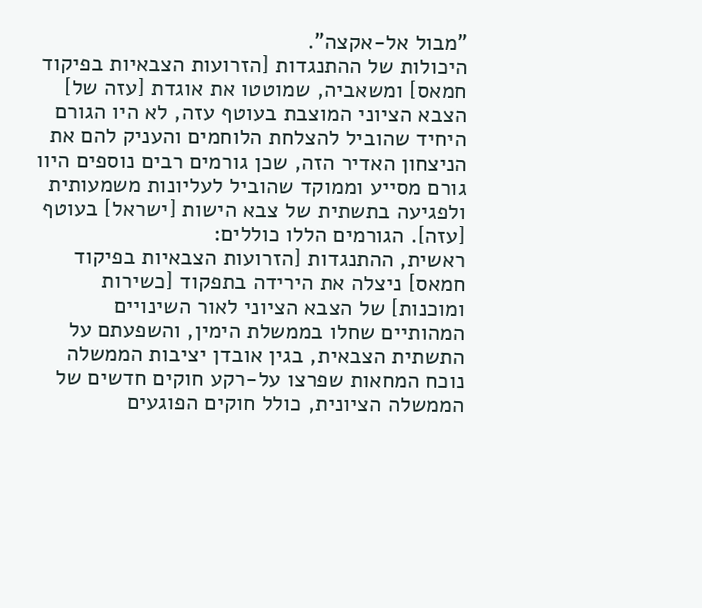"מבול אל-אקצה".
היכולות של ההתנגדות [הזרועות הצבאיות בפיקוד חמאס] ומשאביה, שמוטטו את אוגדת [עזה של] הצבא הציוני המוצבת בעוטף עזה, לא היו הגורם היחיד שהוביל להצלחת הלוחמים והעניק להם את הניצחון האדיר הזה, שכן גורמים רבים נוספים היוו גורם מסייע וממוקד שהוביל לעליונות משמעותית ולפגיעה בתשתית של צבא הישות [ישראל] בעוטף [עזה]. הגורמים הללו כוללים:
ראשית, ההתנגדות [הזרועות הצבאיות בפיקוד חמאס] ניצלה את הירידה בתפקוד [כשירות ומוכנות] של הצבא הציוני לאור השינויים המהותיים שחלו בממשלת הימין, והשפעתם על התשתית הצבאית, בגין אובדן יציבות הממשלה נוכח המחאות שפרצו על-רקע חוקים חדשים של הממשלה הציונית, כולל חוקים הפוגעים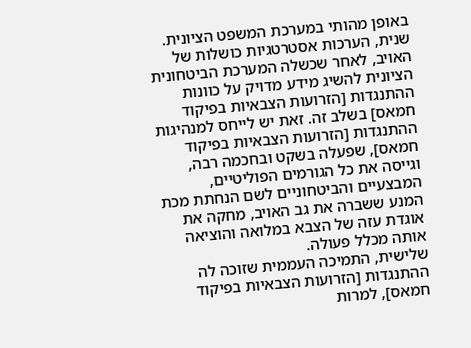באופן מהותי במערכת המשפט הציונית.
שנית, הערכות אסטרטגיות כושלות של האויב, לאחר שכשלה המערכת הביטחונית הציונית להשיג מידע מדויק על כוונות ההתנגדות [הזרועות הצבאיות בפיקוד חמאס] בשלב זה. זאת יש לייחס למנהיגות ההתנגדות [הזרועות הצבאיות בפיקוד חמאס], שפעלה בשקט ובחכמה רבה, וגייסה את כל הגורמים הפוליטיים, המבצעיים והביטחוניים לשם הנחתת מכת המנע ששברה את גב האויב, מחקה את אוגדת עזה של הצבא במלואה והוציאה אותה מכלל פעולה.
שלישית, התמיכה העממית שזוכה לה ההתנגדות [הזרועות הצבאיות בפיקוד חמאס], למרות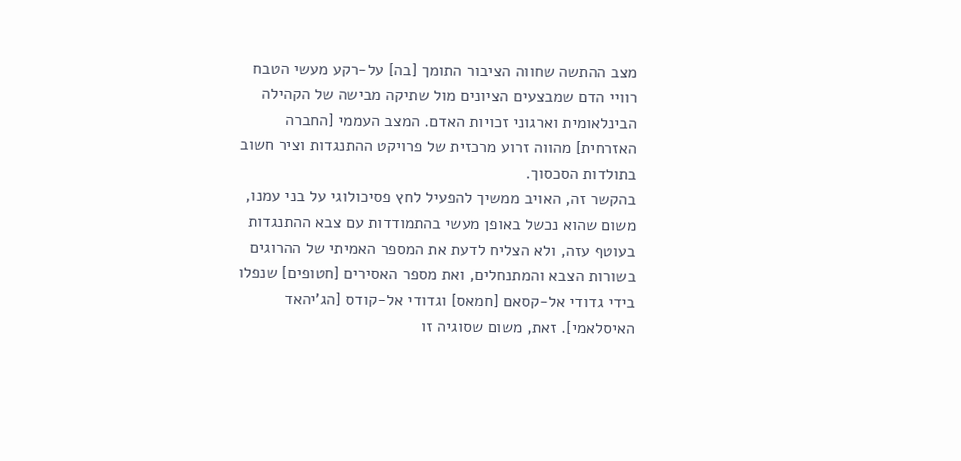מצב ההתשה שחווה הציבור התומך [בה] על-רקע מעשי הטבח רוויי הדם שמבצעים הציונים מול שתיקה מבישה של הקהילה הבינלאומית וארגוני זכויות האדם. המצב העממי [החברה האזרחית] מהווה זרוע מרכזית של פרויקט ההתנגדות וציר חשוב בתולדות הסכסוך.
בהקשר זה, האויב ממשיך להפעיל לחץ פסיכולוגי על בני עמנו, משום שהוא נכשל באופן מעשי בהתמודדות עם צבא ההתנגדות בעוטף עזה, ולא הצליח לדעת את המספר האמיתי של ההרוגים בשורות הצבא והמתנחלים, ואת מספר האסירים [חטופים] שנפלו בידי גדודי אל-קסאם [חמאס] וגדודי אל-קודס [הג’יהאד האיסלאמי]. זאת, משום שסוגיה זו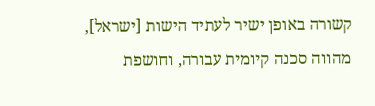קשורה באופן ישיר לעתיד הישות [ישראל], מהווה סכנה קיומית עבורה, וחושפת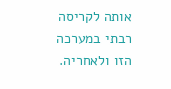אותה לקריסה רבתי במערכה הזו ולאחריה.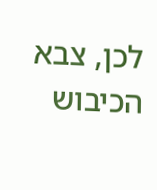לכן, צבא הכיבוש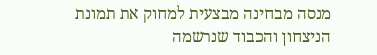מנסה מבחינה מבצעית למחוק את תמונת הניצחון והכבוד שנרשמה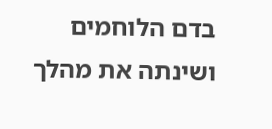בדם הלוחמים ושינתה את מהלך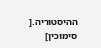ההיסטוריה.[
סימוכין]